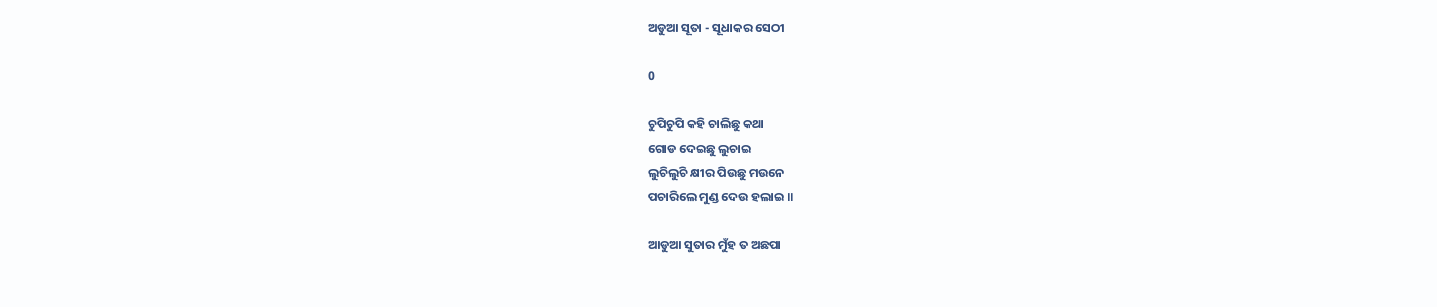ଅଡୁଆ ସୂତା - ସୂଧାକର ସେଠୀ

0

ଚୁପିଚୁପି କହି ଚାଲିଛୁ କଥା
ଗୋଡ ଦେଇଛୁ ଲୁଚାଇ
ଲୁଚିଲୁଚି କ୍ଷୀର ପିଉଛୁ ମଉନେ
ପଚାରିଲେ ମୁଣ୍ଡ ଦେଉ ହଲାଇ ॥

ଆଡୁଆ ସୁତାର ମୁଁହ ତ ଅଛପା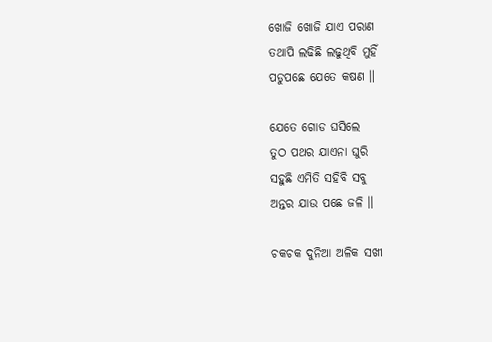ଖୋଜି ଖୋଜି ଯାଏ ପରାଣ
ତଥାପି ଲଢିଛି ଲଢୁଥିବି ମୁହିଁ
ପଡୁପଛେ ଯେତେ କଷଣ ॥

ଯେତେ ଗୋଡ ଘସିଲେ
ତୁଠ ପଥର ଯାଏନା ଘୁରି
ସହୁଛି ଏମିତି ସହିବି ସବୁ
ଅନ୍ତର ଯାଉ ପଛେ ଜଳି ॥

ଚକଚକ ଦୁନିଆ ଅଳିକ ସଖୀ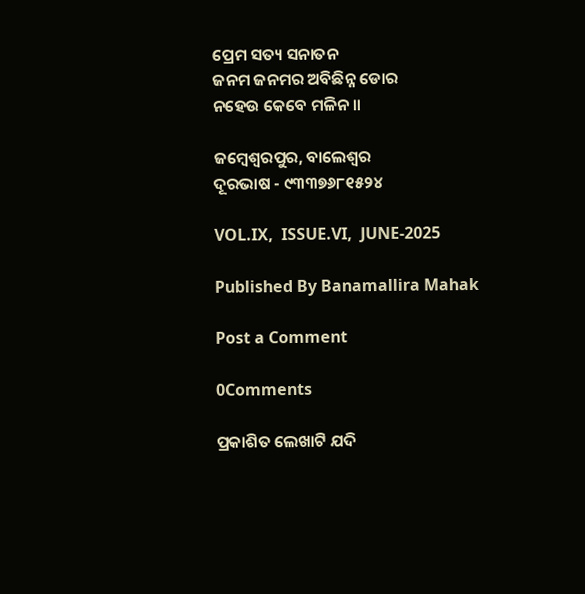ପ୍ରେମ ସତ୍ୟ ସନାତନ
ଜନମ ଜନମର ଅବିଛିନ୍ନ ଡୋର
ନହେଉ କେବେ ମଳିନ ॥

ଜମ୍ବେଶ୍ଵରପୁର, ବାଲେଶ୍ଵର
ଦୂରଭାଷ - ୯୩୩୭୬୮୧୫୨୪

VOL.IX,  ISSUE.VI,  JUNE-2025

Published By Banamallira Mahak

Post a Comment

0Comments

ପ୍ରକାଶିତ ଲେଖାଟି ଯଦି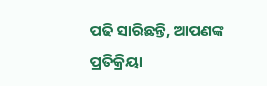ପଢି ସାରିଛନ୍ତି, ଆପଣଙ୍କ ପ୍ରତିକ୍ରିୟା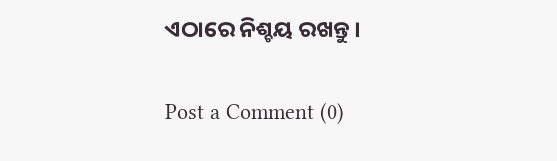ଏଠାରେ ନିଶ୍ଚୟ ରଖନ୍ତୁ ।

Post a Comment (0)